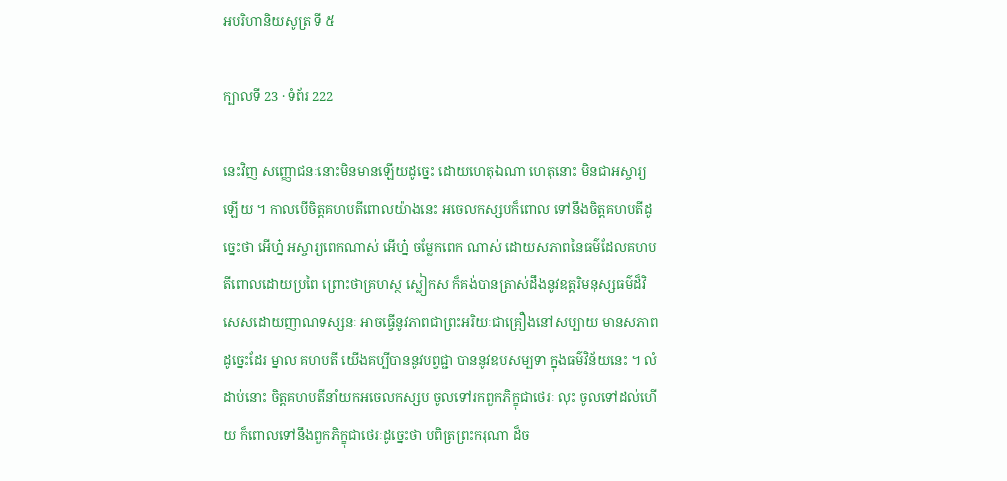អបរិហានិយសូត្រ ទី ៥

ក្បាលទី 23 · ទំព័រ 222

នេះវិញ សញ្ញោជនៈនោះមិនមានឡើយដូច្នេះ ដោយហេតុឯណា ហេតុនោះ មិនជាអស្ចារ្យឡើយ ។ កាលបើចិត្តគហបតីពោលយ៉ាងនេះ អចេលកស្សបក៏ពោល ទៅនឹងចិត្តគហបតីដូច្នេះថា អើហ្ន៎ អស្ចារ្យពេកណាស់ អើហ្ន៎ ចម្លែកពេក ណាស់ ដោយសភាពនៃធម៌ដែលគហបតីពោលដោយប្រពៃ ព្រោះថាគ្រហស្ថ ស្លៀកស ក៏គង់បានត្រាស់ដឹងនូវឧត្តរិមនុស្សធម៌ដ៏វិសេសដោយញាណទស្សនៈ អាចធ្វើនូវភាពជាព្រះអរិយៈជាគ្រឿងនៅសប្បាយ មានសភាពដូច្នេះដែរ ម្នាល គហបតី យើងគប្បីបាននូវបព្វជ្ជា បាននូវឧបសម្បទា ក្នុងធម៌វិន័យនេះ ។ លំដាប់នោះ ចិត្តគហបតីនាំយកអចេលកស្សប ចូលទៅរកពួកភិក្ខុជាថេរៈ លុះ ចូលទៅដល់ហើយ ក៏ពោលទៅនឹងពួកភិក្ខុជាថេរៈដូច្នេះថា បពិត្រព្រះករុណា ដ៏ច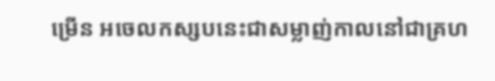ម្រើន អចេលកស្សបនេះជាសម្លាញ់កាលនៅជាគ្រហ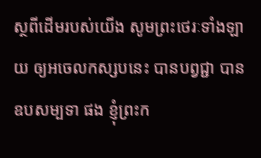ស្ថពីដើមរបស់យើង សូមព្រះថេរៈទាំងឡាយ ឲ្យអចេលកស្សបនេះ បានបព្វជ្ជា បានឧបសម្បទា ផង ខ្ញុំព្រះក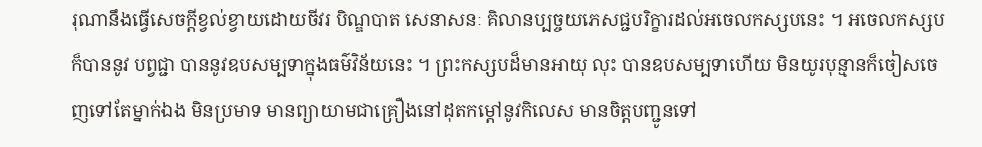រុណានឹងធ្វើសេចក្តីខ្វល់ខ្វាយដោយចីវរ បិណ្ឌបាត សេនាសនៈ គិលានប្បច្ចយភេសជ្ជបរិក្ខារដល់អចេលកស្សបនេះ ។ អចេលកស្សបក៏បាននូវ បព្វជ្ជា បាននូវឧបសម្បទាក្នុងធម៌វិន័យនេះ ។ ព្រះកស្សបដ៏មានអាយុ លុះ បានឧបសម្បទាហើយ មិនយូរបុន្មានក៏ចៀសចេញទៅតែម្នាក់ឯង មិនប្រមាទ មានព្យាយាមជាគ្រឿងនៅដុតកម្តៅនូវកិលេស មានចិត្តបញ្ជូនទៅ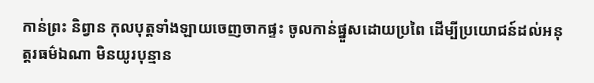កាន់ព្រះ និព្វាន កុលបុត្តទាំងឡាយចេញចាកផ្ទះ ចូលកាន់ផ្នួសដោយប្រពៃ ដើម្បីប្រយោជន៍ដល់អនុត្តរធម៌ឯណា មិនយូរបុន្មាន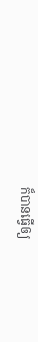ក៏បានធ្វើឲ្យ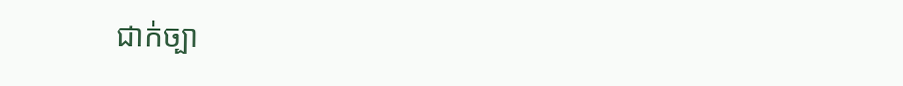ជាក់ច្បា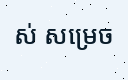ស់ សម្រេច